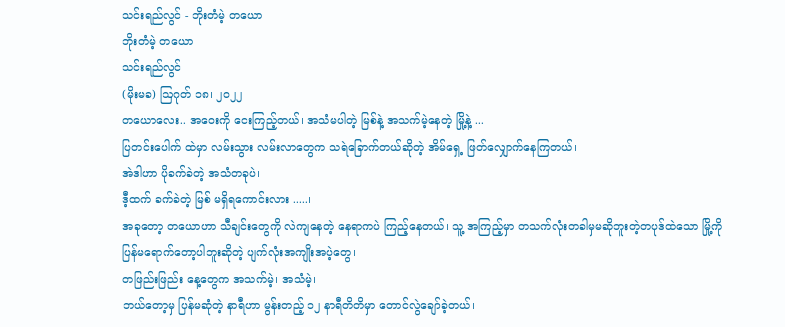သင်းရည်လွင် - ဘိုးတံမဲ့ တယော
ဘိုးတံမဲ့ တယော
သင်းရည်လွင်
(မိုးမခ) ဩဂုတ် ၁၈၊ ၂၀၂၂
တယောလေး.. အဝေးကို ငေးကြည့်တယ်၊ အသံမပါတဲ့ မြစ်နဲ့ အသက်မဲ့နေတဲ့ မြို့နဲ့ ...
ပြတင်းပေါက် ထဲမှာ လမ်းသွား လမ်းလာတွေက သရဲခြောက်တယ်ဆိုတဲ့ အိမ်ရှေ့ ဖြတ်လျှောက်နေကြတယ်၊
အဲဒါဟာ ပိုခက်ခဲတဲ့ အသံတခုပဲ၊
ဒီ့ထက် ခက်ခဲတဲ့ မြစ် မရှိရကောင်းလား .....၊
အခုတော့ တယောဟာ သီချင်းတွေကို လဲကျနေတဲ့ နေရာကပဲ ကြည့်နေတယ်၊ သူ့ အကြည့်မှာ တသက်လုံးတခါမှမဆိုဘူးတဲ့တပုဒ်ထဲသော မြို့ကို ပြန်မရောက်တော့ပါဘူးဆိုတဲ့ ပျက်လုံးအကျိုးအပဲ့တွေ၊
တဖြည်းဖြည်း နေ့တွေက အသက်မဲ့၊ အသံမဲ့၊
ဘယ်တော့မှ ပြန်မဆုံတဲ့ နာရီဟာ မွန်းတည့် ၁၂ နာရီတိတိမှာ တောင်လွဲချော်ခဲ့တယ်၊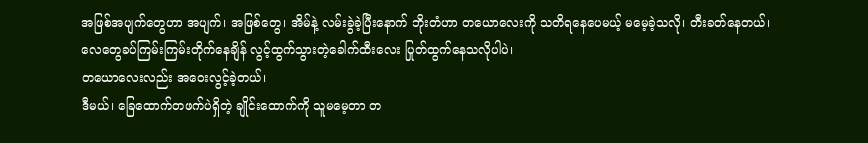အဖြစ်အပျက်တွေဟာ အပျက်၊ အဖြစ်တွေ၊ အိမ်နဲ့ လမ်းခွဲခဲ့ပြီးနောက် ဘိုးတံဟာ တယောလေးကို သတိရနေပေမယ့် မမေ့ခဲ့သလို၊ တီးခတ်နေတယ်၊
လေတွေခပ်ကြမ်းကြမ်းတိုက်နေချိန် လွင့်ထွက်သွားတဲ့ခေါက်ထီးလေး ပြုတ်ထွက်နေသလိုပါပဲ၊
တယောလေးလည်း အဝေးလွင့်ခဲ့တယ်၊
ဒီမယ်၊ ခြေထောက်တဖက်ပဲရှိတဲ့ ချိုင်းထောက်ကို သူမမေ့တာ တ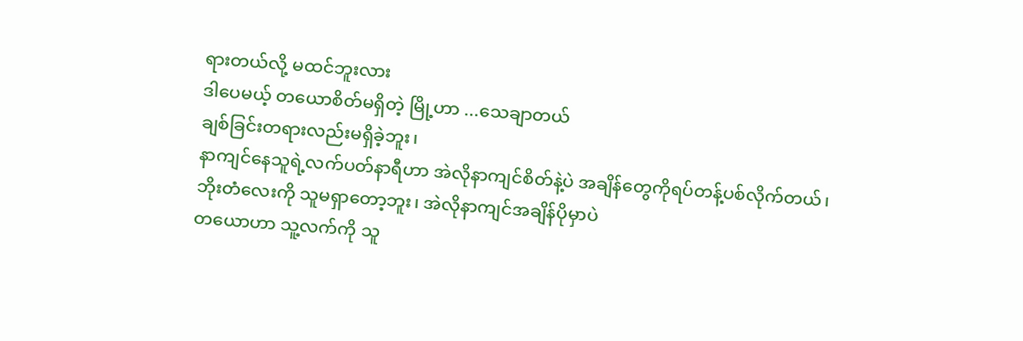ရားတယ်လို့ မထင်ဘူးလား
ဒါပေမယ့် တယောစိတ်မရှိတဲ့ မြို့ဟာ ...သေချာတယ်
ချစ်ခြင်းတရားလည်းမရှိခဲ့ဘူး၊
နာကျင်နေသူရဲ့လက်ပတ်နာရီဟာ အဲလိုနာကျင်စိတ်နဲ့ပဲ အချိန်တွေကိုရပ်တန့်ပစ်လိုက်တယ်၊
ဘိုးတံလေးကို သူမရှာတော့ဘူး၊ အဲလိုနာကျင်အချိန်ပိုမှာပဲ
တယောဟာ သူ့လက်ကို သူ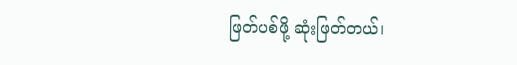ဖြတ်ပစ်ဖို့ ဆုံးဖြတ်တယ်၊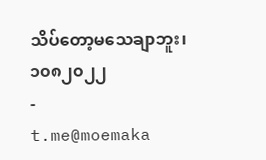သိပ်တော့မသေချာဘူး၊
၁၀၈၂၀၂၂
-
t.me@moemaka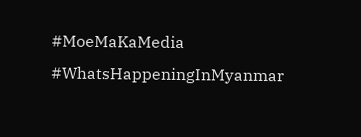#MoeMaKaMedia
#WhatsHappeningInMyanmar